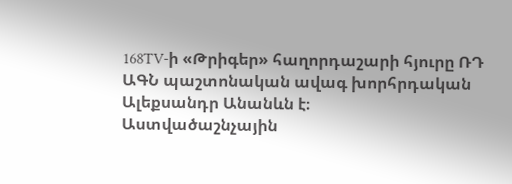168TV-ի «Թրիգեր» հաղորդաշարի հյուրը ՌԴ ԱԳՆ պաշտոնական ավագ խորհրդական Ալեքսանդր Անանևն է։
Աստվածաշնչային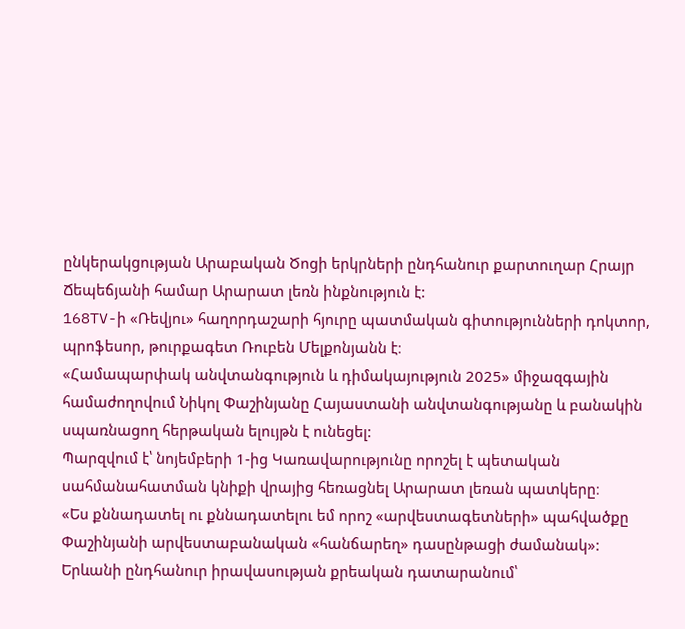ընկերակցության Արաբական Ծոցի երկրների ընդհանուր քարտուղար Հրայր Ճեպեճյանի համար Արարատ լեռն ինքնություն է:
168TV-ի «Ռեվյու» հաղորդաշարի հյուրը պատմական գիտությունների դոկտոր, պրոֆեսոր, թուրքագետ Ռուբեն Մելքոնյանն է։
«Համապարփակ անվտանգություն և դիմակայություն 2025» միջազգային համաժողովում Նիկոլ Փաշինյանը Հայաստանի անվտանգությանը և բանակին սպառնացող հերթական ելույթն է ունեցել:
Պարզվում է՝ նոյեմբերի 1-ից Կառավարությունը որոշել է պետական սահմանահատման կնիքի վրայից հեռացնել Արարատ լեռան պատկերը։
«Ես քննադատել ու քննադատելու եմ որոշ «արվեստագետների» պահվածքը Փաշինյանի արվեստաբանական «հանճարեղ» դասընթացի ժամանակ»:
Երևանի ընդհանուր իրավասության քրեական դատարանում՝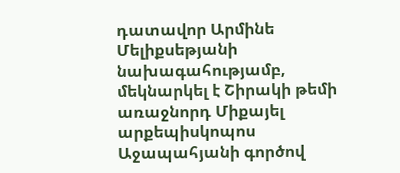դատավոր Արմինե Մելիքսեթյանի նախագահությամբ, մեկնարկել է Շիրակի թեմի առաջնորդ Միքայել արքեպիսկոպոս Աջապահյանի գործով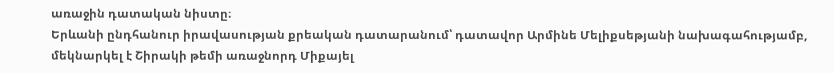առաջին դատական նիստը։
Երևանի ընդհանուր իրավասության քրեական դատարանում՝ դատավոր Արմինե Մելիքսեթյանի նախագահությամբ, մեկնարկել է Շիրակի թեմի առաջնորդ Միքայել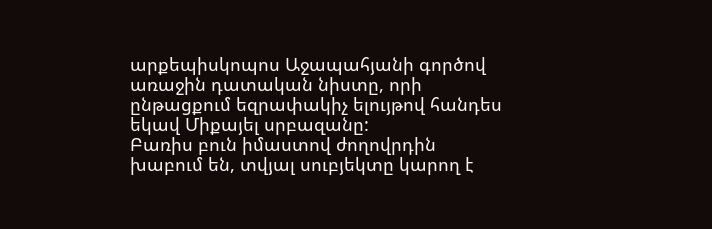արքեպիսկոպոս Աջապահյանի գործով առաջին դատական նիստը, որի ընթացքում եզրափակիչ ելույթով հանդես եկավ Միքայել սրբազանը:
Բառիս բուն իմաստով ժողովրդին խաբում են, տվյալ սուբյեկտը կարող է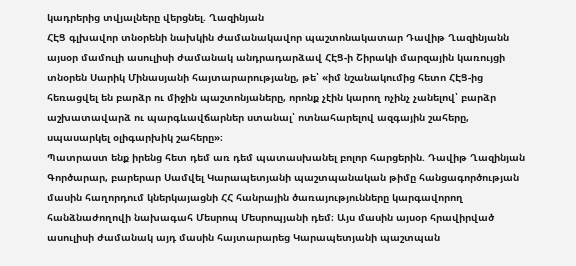կադրերից տվյալները վերցնել. Ղազինյան
ՀԷՑ գլխավոր տնօրենի նախկին ժամանակավոր պաշտոնակատար Դավիթ Ղազինյանն այսօր մամուլի ասուլիսի ժամանակ անդրադարձավ ՀԷՑ-ի Շիրակի մարզային կառույցի տնօրեն Սարիկ Մինասյանի հայտարարությանը, թե՝ «իմ նշանակումից հետո ՀԷՑ-ից հեռացվել են բարձր ու միջին պաշտոնյաները, որոնք չէին կարող ոչինչ չանելով՝ բարձր աշխատավարձ ու պարգևավճարներ ստանալ՝ ոտնահարելով ազգային շահերը, սպասարկել օլիգարխիկ շահերը»։
Պատրաստ ենք իրենց հետ դեմ առ դեմ պատասխանել բոլոր հարցերին. Դավիթ Ղազինյան
Գործարար, բարերար Սամվել Կարապետյանի պաշտպանական թիմը հանցագործության մասին հաղորդում կներկայացնի ՀՀ հանրային ծառայությունները կարգավորող հանձնաժողովի նախագահ Մեսրոպ Մեսրոպյանի դեմ։ Այս մասին այսօր հրավիրված ասուլիսի ժամանակ այդ մասին հայտարարեց Կարապետյանի պաշտպան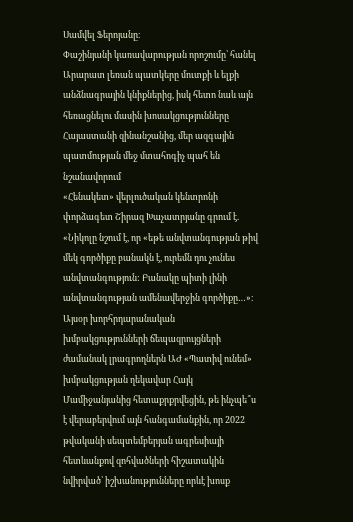Սամվել Ֆերոյանը։
Փաշինյանի կառավարության որոշումը՝ հանել Արարատ լեռան պատկերը մուտքի և ելքի անձնագրային կնիքներից, իսկ հետո նաև այն հեռացնելու մասին խոսակցությունները Հայաստանի զինանշանից, մեր ազգային պատմության մեջ մտահոգիչ պահ են նշանավորում
«Հենակետ» վերլուծական կենտրոնի փորձագետ Շիրազ Խաչատրյանը գրում է. «Նիկոլը նշում է, որ «եթե անվտանգության թիվ մեկ գործիքը բանակն է, ուրեմն դու չունես անվտանգություն: Բանակը պիտի լինի անվտանգության ամենավերջին գործիքը…»։
Այսօր խորհրդարանական խմբակցությունների ճեպազրույցների ժամանակ լրագրողներն ԱԺ «Պատիվ ունեմ» խմբակցության ղեկավար Հայկ Մամիջանյանից հետաքրքրվեցին, թե ինչպե՞ս է վերաբերվում այն հանգամանքին, որ 2022 թվականի սեպտեմբերյան ագրեսիայի հետևանքով զոհվածների հիշատակին նվիրված՝ իշխանությունները որևէ խոսք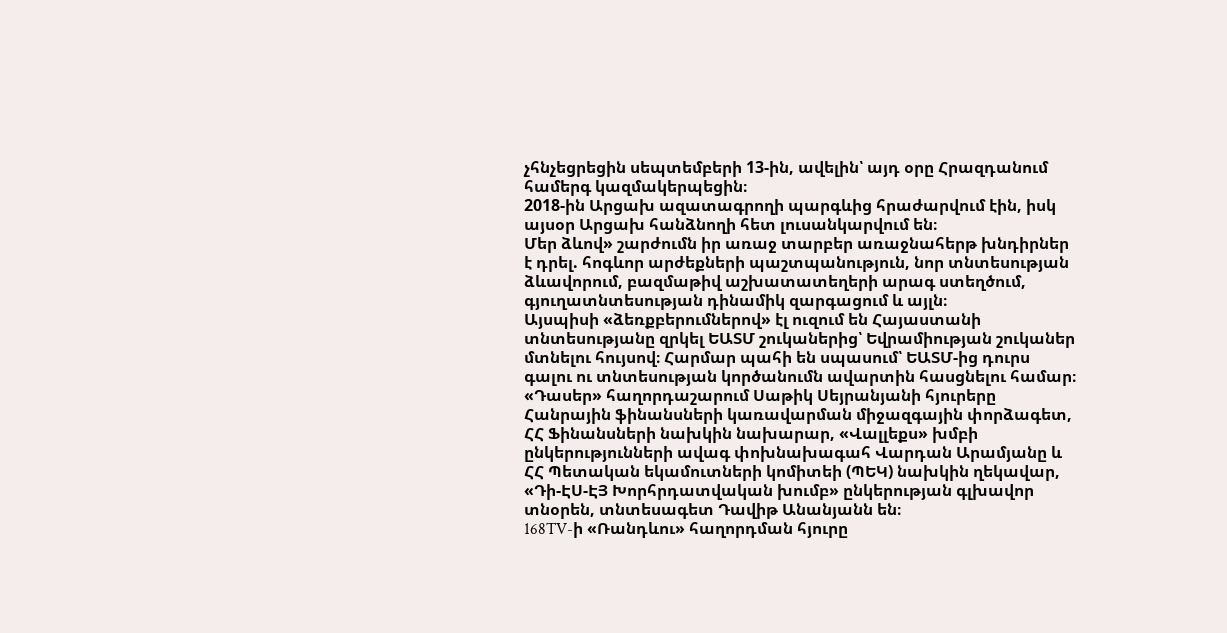չհնչեցրեցին սեպտեմբերի 13-ին, ավելին՝ այդ օրը Հրազդանում համերգ կազմակերպեցին։
2018-ին Արցախ ազատագրողի պարգևից հրաժարվում էին, իսկ այսօր Արցախ հանձնողի հետ լուսանկարվում են։
Մեր ձևով» շարժումն իր առաջ տարբեր առաջնահերթ խնդիրներ է դրել. հոգևոր արժեքների պաշտպանություն, նոր տնտեսության ձևավորում, բազմաթիվ աշխատատեղերի արագ ստեղծում, գյուղատնտեսության դինամիկ զարգացում և այլն։
Այսպիսի «ձեռքբերումներով» էլ ուզում են Հայաստանի տնտեսությանը զրկել ԵԱՏՄ շուկաներից՝ Եվրամիության շուկաներ մտնելու հույսով։ Հարմար պահի են սպասում՝ ԵԱՏՄ-ից դուրս գալու ու տնտեսության կործանումն ավարտին հասցնելու համար։
«Դասեր» հաղորդաշարում Սաթիկ Սեյրանյանի հյուրերը Հանրային ֆինանսների կառավարման միջազգային փորձագետ, ՀՀ Ֆինանսների նախկին նախարար, «Վալլեքս» խմբի ընկերությունների ավագ փոխնախագահ Վարդան Արամյանը և ՀՀ Պետական եկամուտների կոմիտեի (ՊԵԿ) նախկին ղեկավար, «Դի-ԷՍ-ԷՅ Խորհրդատվական խումբ» ընկերության գլխավոր տնօրեն, տնտեսագետ Դավիթ Անանյանն են։
168TV-ի «Ռանդևու» հաղորդման հյուրը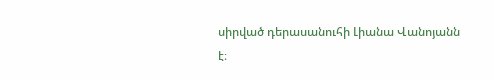սիրված դերասանուհի Լիանա Վանոյանն է։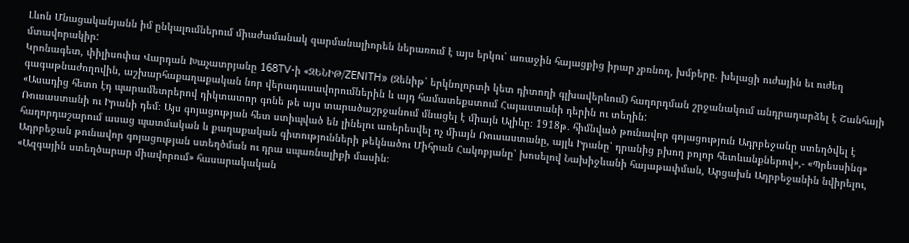Լևոն Մնացականյանն իմ ընկալումներում միաժամանակ զարմանալիորեն ներառում է այս երկու՝ առաջին հայացքից իրար չբռնող, խմբերը. խելացի ուժային եւ ուժեղ մտավորակիր:
Կրոնագետ, փիլիսոփա Վարդան Խաչատրյանը 168TV-ի «ԶԵՆԻԹ/ZENITH» (Զենիթ՝ երկնոլորտի կետ դիտողի գլխավերևում) հաղորդման շրջանակում անդրադարձել է Շանհայի գագաթնաժողովին, աշխարհաքաղաքական նոր վերադասավորումներին և այդ համատեքստում Հայաստանի դերին ու տեղին:
«Ասադից հետո էդ պարամետրերով դիկտատոր գոնե թե այս տարածաշրջանում մնացել է միայն Ալիևը։ 1918թ․ հիմնված թունավոր գոյացություն Ադրբեջանը ստեղծվել է Ռուսաստանի ու Իրանի դեմ։ Այս գոյացության հետ ստիպված են լինելու առերեսվել ոչ միայն Ռուսաստանը, այլև Իրանը՝ դրանից բխող բոլոր հետևանքներով»,- «Պրեսսինգ» հաղորդաշարում ասաց պատմական և քաղաքական գիտությունների թեկնածու Միհրան Հակոբյանը՝ խոսելով Նախիջևանի հայաթափման, Արցախն Ադրբեջանին նվիրելու, Ադրբեջան թունավոր գոյացության ստեղծման ու դրա սպառնալիքի մասին։
«Ազգային ստեղծարար միավորում» հասարակական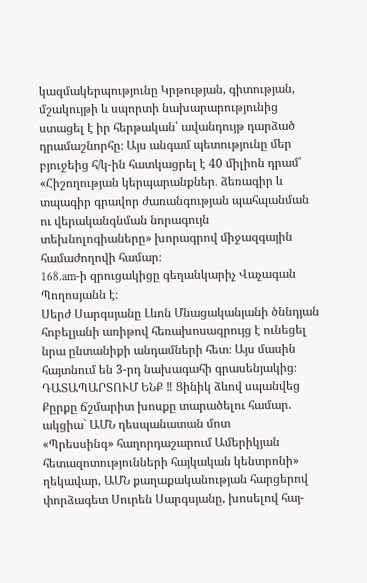կազմակերպությունը Կրթության, գիտության, մշակույթի և սպորտի նախարարությունից ստացել է իր հերթական՝ ավանդույթ դարձած դրամաշնորհը։ Այս անգամ պետությունը մեր բյուջեից հ/կ-ին հատկացրել է 40 միլիոն դրամ՝ «Հիշողության կերպարանքներ․ ձեռագիր և տպագիր գրավոր ժառանգության պահպանման ու վերականգնման նորագույն տեխնոլոգիաները» խորագրով միջազգային համաժողովի համար։
168.am-ի զրուցակիցը գեղանկարիչ Վաչագան Պողոսյանն է։
Սերժ Սարգսյանը Լևոն Մնացականյանի ծննդյան հոբելյանի առիթով հեռախոսազրույց է ունեցել նրա ընտանիքի անդամների հետ։ Այս մասին հայտնում են 3-րդ նախագահի գրասենյակից։
ԴԱՏԱՊԱՐՏՈՒՄ ԵՆՔ ‼ Ցինիկ ձևով սպանվեց Քըրքը ճշմարիտ խոսքը տարածելու համար. ակցիա` ԱՄՆ դեսպանատան մոտ
«Պրեսսինգ» հաղորդաշարում Ամերիկյան հետազոտությունների հայկական կենտրոնի» ղեկավար, ԱՄՆ քաղաքականության հարցերով փորձագետ Սուրեն Սարգսյանը, խոսելով հայ-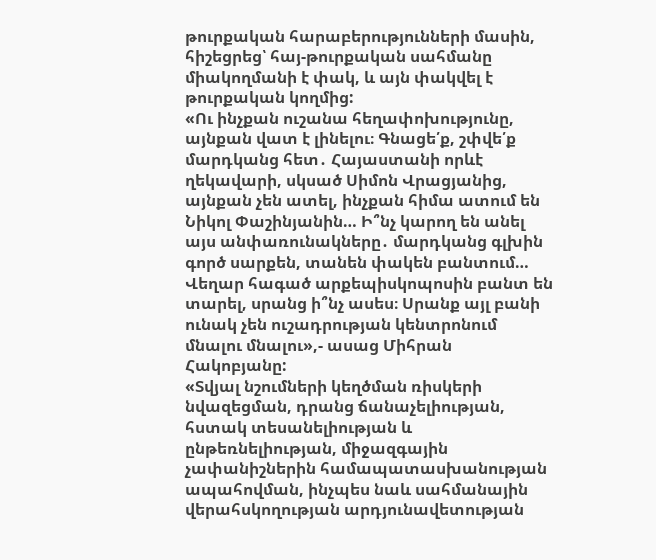թուրքական հարաբերությունների մասին, հիշեցրեց՝ հայ-թուրքական սահմանը միակողմանի է փակ, և այն փակվել է թուրքական կողմից:
«Ու ինչքան ուշանա հեղափոխությունը, այնքան վատ է լինելու։ Գնացե՛ք, շփվե՛ք մարդկանց հետ․ Հայաստանի որևէ ղեկավարի, սկսած Սիմոն Վրացյանից, այնքան չեն ատել, ինչքան հիմա ատում են Նիկոլ Փաշինյանին… Ի՞նչ կարող են անել այս անփառունակները․ մարդկանց գլխին գործ սարքեն, տանեն փակեն բանտում… Վեղար հագած արքեպիսկոպոսին բանտ են տարել, սրանց ի՞նչ ասես։ Սրանք այլ բանի ունակ չեն ուշադրության կենտրոնում մնալու մնալու»,- ասաց Միհրան Հակոբյանը:
«Տվյալ նշումների կեղծման ռիսկերի նվազեցման, դրանց ճանաչելիության, հստակ տեսանելիության և ընթեռնելիության, միջազգային չափանիշներին համապատասխանության ապահովման, ինչպես նաև սահմանային վերահսկողության արդյունավետության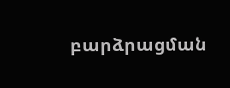բարձրացման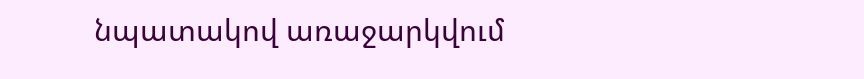նպատակով առաջարկվում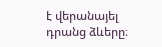է վերանայել դրանց ձևերը։